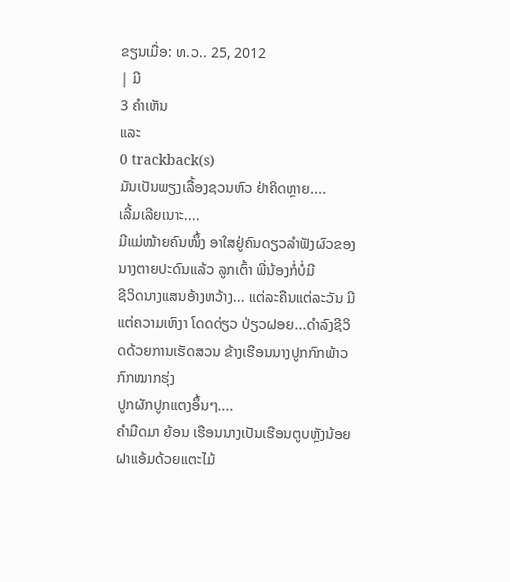ຂຽນເມື່ອ: ທ.ວ.. 25, 2012
| ມີ
3 ຄຳເຫັນ
ແລະ
0 trackback(s)
ມັນເປັນພຽງເລື້ອງຊວນຫົວ ຢ່າຄິດຫຼາຍ....
ເລີ້ມເລີຍເນາະ....
ມີແມ່ໝ້າຍຄົນໜຶ້ງ ອາໃສຢູ່ຄົນດຽວລໍາຟັງຜົວຂອງນາງຕາຍປະດົນແລ້ວ ລູກເຕົ້າ ພີ່ນ້ອງກໍ່ບໍ່ມີ
ຊີວິດນາງແສນອ້າງຫວ້າງ... ແຕ່ລະຄືນແຕ່ລະວັນ ມີແຕ່ຄວາມເຫົງາ ໂດດດ່ຽວ ປ່ຽວຝອຍ...ດໍາລົງຊີວິດດ້ວຍການເຮັດສວນ ຂ້າງເຮືອນນາງປູກກົກພ້າວກົກໝາກຮຸ່ງ
ປູກຜັກປູກແຕງອຶ້ນໆ....
ຄໍາມືດມາ ຍ້ອນ ເຮືອນນາງເປັນເຮືອນຕູບຫຼັງນ້ອຍຝາແອ້ມດ້ວຍແຕະໄມ້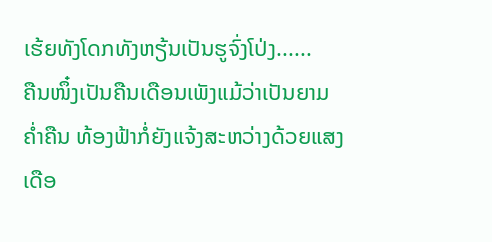ເຮ້ຍທັງໂດກທັງຫຽ້ນເປັນຮູຈົ່ງໂປ່ງ......
ຄືນໜຶ໋ງເປັນຄືນເດືອນເພັງແມ້ວ່າເປັນຍາມຄໍ່າຄືນ ທ້ອງຟ້າກໍ່ຍັງແຈ້ງສະຫວ່າງດ້ວຍແສງເດືອ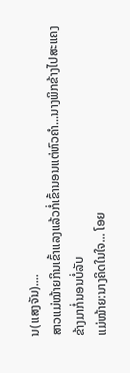ນ(ແສງຈັນ)....
ສາວແມ່ໝ້າຍກິນເຂົ້າແລງແລ້ວກໍ່ເຂົ້ານອນແຕ່ຫົວຄໍາ...ນາງພິກຂ້າງໄປສະແຄງຂ້າງມາກໍ່ນອນບໍ່ລັບ
ແມ່ໝ້າຍ:ນາງຄິດໃນໃຈ... ໂອຍ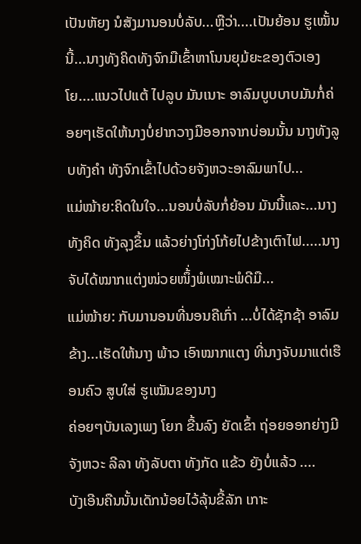ເປັນຫັຍງ ນໍສັງມານອນບໍ່ລັບ...ຫຼືວ່າ....ເປັນຍ້ອນ ຮູເໝັ້ນນີ້...ນາງທັງຄິດທັງຈົກມືເຂົ້າຫາໂນນຍຸມ້ຍະຂອງຕົວເອງ
ໂຍ....ແນວໄປແຕ້ ໄປລູບ ມັນເນາະ ອາລົມບູບບາບມັນກໍ່ຄ່ອຍໆເຮັດໃຫ້ນາງບໍ່ຢາກວາງມືອອກຈາກບ່ອນນັ້ນ ນາງທັງລູບທັງຄໍາ ທັງຈົກເຂົ້າໄປດ້ວຍຈັງຫວະອາລົມພາໄປ...
ແມ່ໝ້າຍ:ຄິດໃນໃຈ...ນອນບໍ່ລັບກໍ່ຍ້ອນ ມັນນີ້ແລະ...ນາງທັງຄິດ ທັງລຸງຂຶ້ນ ແລ້ວຍ່າງໂກ່ງໂກ້ຍໄປຂ້າງເຕົາໄຟ.....ນາງຈັບໄດ້ໝາກແຕ່ງໜ່ວຍໜຶ້່ງພໍເໝາະພໍດີມື...
ແມ່ໝ້າຍ: ກັບມານອນທີ່ນອນຄືເກົ່າ ...ບໍ່ໄດ້ຊັກຊ້າ ອາລົມຂ້າງ...ເຮັດໃຫ້ນາງ ພ້າວ ເອົາໝາກແຕງ ທີ່ນາງຈັບມາແຕ່ເຮືອນຄົວ ສູບໃສ່ ຮູເໝັນຂອງນາງ
ຄ່ອຍໆບັນເລງເພງ ໂຍກ ຂື້ນລົງ ຍັດເຂົ້າ ຖ່ອຍອອກຍ່າງມີຈັງຫວະ ລີລາ ທັງລັບຕາ ທັງກັດ ແຂ້ວ ຍັງບໍ່ແລ້ວ ....
ບັງເອີນຄືນນັ້ນເດັກນ້ອຍໄວ້ລຸ້ນຂີ້ລັກ ເກາະ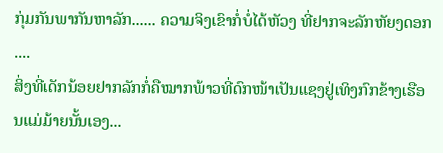ກຸ່ມກັນພາກັນຫາລັກ...... ຄວາມຈິງເຂົາກໍ່ບໍ່ໄດ້ຫັວງ ທີ່ຢາກຈະລັກຫັຍງດອກ ....
ສິ່ງທີ່ເດັກນ້ອຍຢາກລັກກໍ່ຄືໝາກພ້າວທີ່ດົກໜ້າເປັນແຊງຢູ່ເທິງກົກຂ້າງເຮືອນແມ່ມ້າຍນັ້ນເອງ...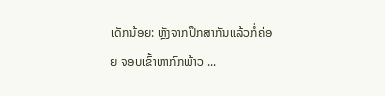ເດັກນ້ອຍ: ຫຼັງຈາກປຶກສາກັນແລ້ວກໍ່ຄ່ອຍ ຈອບເຂົ້າຫາກົກພ້າວ ...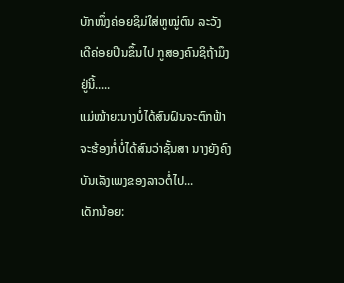ບັກໜຶ່ງຄ່ອຍຊິມ່ໃສ່ຫູໝູ່ຕົນ ລະວັງເດີຄ່ອຍປິນຂຶ້ນໄປ ກູສອງຄົນຊິຖ້າມຶງຢູ່ນີ້.....
ແມ່ໝ້າຍ:ນາງບໍ່ໄດ້ສົນຝົນຈະຕົກຟ້າຈະຮ້ອງກໍ່ບໍ່ໄດ້ສົນວ່າຊັ້ນສາ ນາງຍັງຄົງບັນເລັງເພງຂອງລາວຕໍ່ໄປ...
ເດັກນ້ອຍ: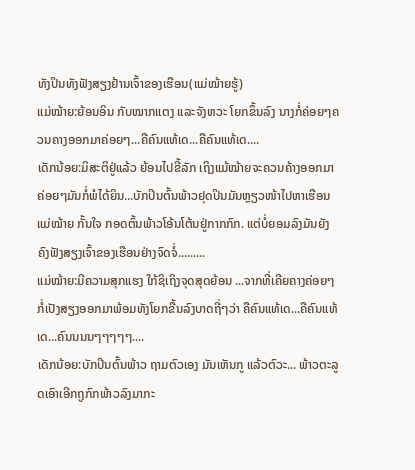ທັງປິນທັງຟັງສຽງຢ້ານເຈົ້າຂອງເຮືອນ(ແມ່ໝ້າຍຮູ້)
ແມ່ໝ້າຍ:ຍ້ອນອິນ ກັບໝາກແຕງ ແລະຈັງຫວະ ໂຍກຂຶ້ນລົງ ນາງກໍ່ຄ່ອຍໆຄວນຄາງອອກມາຄ່ອຍໆ...ຄືຄົນແທ້ເດ...ຄືຄົນແທ້ເດ....
ເດັກນ້ອຍ:ມິສະຕິຢູ່ແລ້ວ ຍ້ອນໄປຂີ້ລັກ ເຖິງແມ້ໝ້າຍຈະຄວນຄ້າງອອກມາຄ່ອຍໆມັນກໍ່ພໍໄດ້ຍິນ...ບັກປິນຕົ້ນພ້າວຢຸດປິນມັນຫຼຽວໜ້າໄປຫາເຮືອນແມ່ໝ້າຍ ກັ້ນໃຈ ກອດຕົ້ນພ້າວໂອ້ນໂຕ້ນຢູ່ກາກກົກ. ແຕ່ບໍ່ຍອມລົງມັນຍັງຄົງຟັງສຽງເຈົ້າຂອງເຮືອນຢ່າງຈົດຈໍ່.........
ແມ່ໝ້າຍ:ມີຄວາມສຸກແຮງ ໃກ້ຊິເຖິງຈຸດສຸດຍ້ອນ ...ຈາກທີ່ເຄີຍຄາງຄ່ອຍໆ ກໍ່ເປັງສຽງອອກມາພ້ອມທັງໂຍກຂື້ນລົງບາດຖີ່ໆວ່າ ຄືຄົນແທ້ເດ...ຄືຄົນແທ້ເດ...ຄົນນນນໆໆໆໆໆ....
ເດັກນ້ອຍ:ບັກປິນຕົ້ນພ້າວ ຖາມຕົວເອງ ມັນເຫັນກູ ແລ້ວຕົວະ... ພ້າວຕະລູດເອົາເອີກຖູກົກພ້າວລົງມາກະ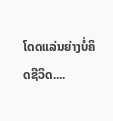ໂດດແລ່ນຍ່າງບໍ່ຄິດຊີວິດ....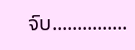ຈົບ...............